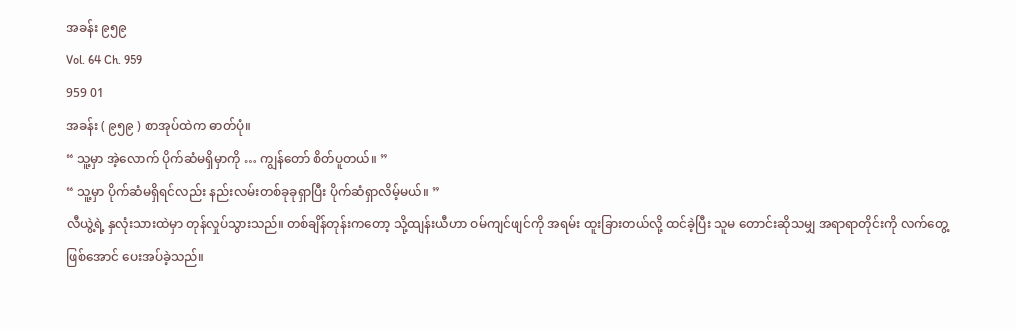အခန်း ၉၅၉
Vol. 64 Ch. 959
959 01
အခန်း ( ၉၅၉ ) စာအုပ်ထဲက ဓာတ်ပုံ။
“ သူ့မှာ အဲ့လောက် ပိုက်ဆံမရှိမှာကို … ကျွန်တော် စိတ်ပူတယ်။ ”
“ သူ့မှာ ပိုက်ဆံမရှိရင်လည်း နည်းလမ်းတစ်ခုခုရှာပြီး ပိုက်ဆံရှာလိမ့်မယ်။ ”
လီယွဲ့ရဲ့ နှလုံးသားထဲမှာ တုန်လှုပ်သွားသည်။ တစ်ချိန်တုန်းကတော့ သို့ထျန်းယီဟာ ဝမ်ကျင်ဖျင်ကို အရမ်း ထူးခြားတယ်လို့ ထင်ခဲ့ပြီး သူမ တောင်းဆိုသမျှ အရာရာတိုင်းကို လက်တွေ့ဖြစ်အောင် ပေးအပ်ခဲ့သည်။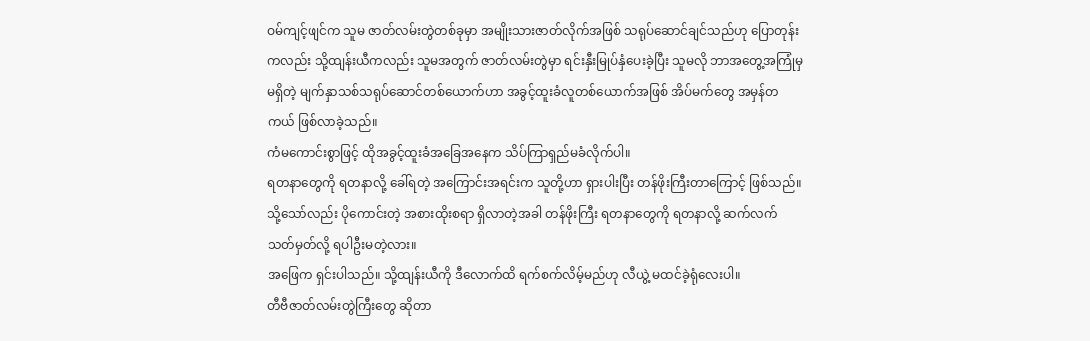ဝမ်ကျင့်ဖျင်က သူမ ဇာတ်လမ်းတွဲတစ်ခုမှာ အမျိုးသားဇာတ်လိုက်အဖြစ် သရုပ်ဆောင်ချင်သည်ဟု ပြောတုန်းကလည်း သို့ထျန်းယီကလည်း သူမအတွက် ဇာတ်လမ်းတွဲမှာ ရင်းနှီးမြုပ်နှံပေးခဲ့ပြီး သူမလို ဘာအတွေ့အကြုံမှ မရှိတဲ့ မျက်နှာသစ်သရုပ်ဆောင်တစ်ယောက်ဟာ အခွင့်ထူးခံလူတစ်ယောက်အဖြစ် အိပ်မက်တွေ အမှန်တကယ် ဖြစ်လာခဲ့သည်။
ကံမကောင်းစွာဖြင့် ထိုအခွင့်ထူးခံအခြေအနေက သိပ်ကြာရှည်မခံလိုက်ပါ။
ရတနာတွေကို ရတနာလို့ ခေါ်ရတဲ့ အကြောင်းအရင်းက သူတို့ဟာ ရှားပါးပြီး တန်ဖိုးကြီးတာကြောင့် ဖြစ်သည်။ သို့သော်လည်း ပိုကောင်းတဲ့ အစားထိုးစရာ ရှိလာတဲ့အခါ တန်ဖိုးကြီး ရတနာတွေကို ရတနာလို့ ဆက်လက်သတ်မှတ်လို့ ရပါဦးမတဲ့လား။
အဖြေက ရှင်းပါသည်။ သို့ထျန်းယီကို ဒီလောက်ထိ ရက်စက်လိမ့်မည်ဟု လီယွဲ့ မထင်ခဲ့ရုံလေးပါ။
တီဗီဇာတ်လမ်းတွဲကြီးတွေ ဆိုတာ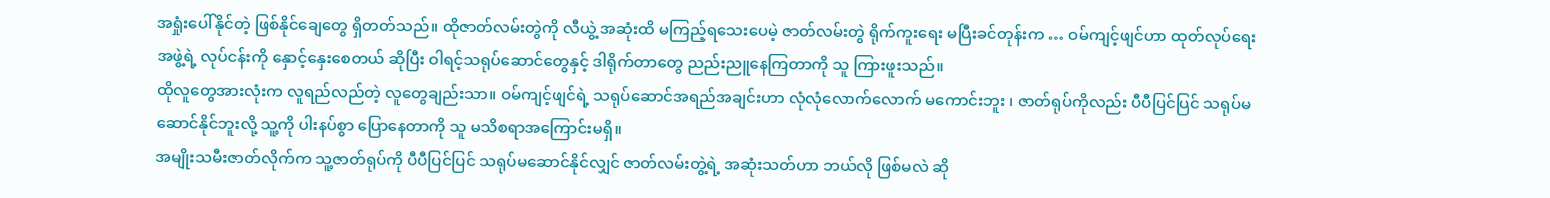အရှုံးပေါ်နိုင်တဲ့ ဖြစ်နိုင်ချေတွေ ရှိတတ်သည်။ ထိုဇာတ်လမ်းတွဲကို လီယွဲ့ အဆုံးထိ မကြည့်ရသေးပေမဲ့ ဇာတ်လမ်းတွဲ ရိုက်ကူးရေး မပြီးခင်တုန်းက … ဝမ်ကျင့်ဖျင်ဟာ ထုတ်လုပ်ရေးအဖွဲ့ရဲ့ လုပ်ငန်းကို နှောင့်နှေးစေတယ် ဆိုပြီး ဝါရင့်သရုပ်ဆောင်တွေနှင့် ဒါရိုက်တာတွေ ညည်းညူနေကြတာကို သူ ကြားဖူးသည်။
ထိုလူတွေအားလုံးက လူရည်လည်တဲ့ လူတွေချည်းသာ။ ဝမ်ကျင့်ဖျင်ရဲ့ သရုပ်ဆောင်အရည်အချင်းဟာ လုံလုံလောက်လောက် မကောင်းဘူး ၊ ဇာတ်ရုပ်ကိုလည်း ပီပီပြင်ပြင် သရုပ်မဆောင်နိုင်ဘူးလို့ သူ့ကို ပါးနပ်စွာ ပြောနေတာကို သူ မသိစရာအကြောင်းမရှိ။
အမျိုးသမီးဇာတ်လိုက်က သူ့ဇာတ်ရုပ်ကို ပီပီပြင်ပြင် သရုပ်မဆောင်နိုင်လျှင် ဇာတ်လမ်းတွဲ့ရဲ့ အဆုံးသတ်ဟာ ဘယ်လို ဖြစ်မလဲ ဆို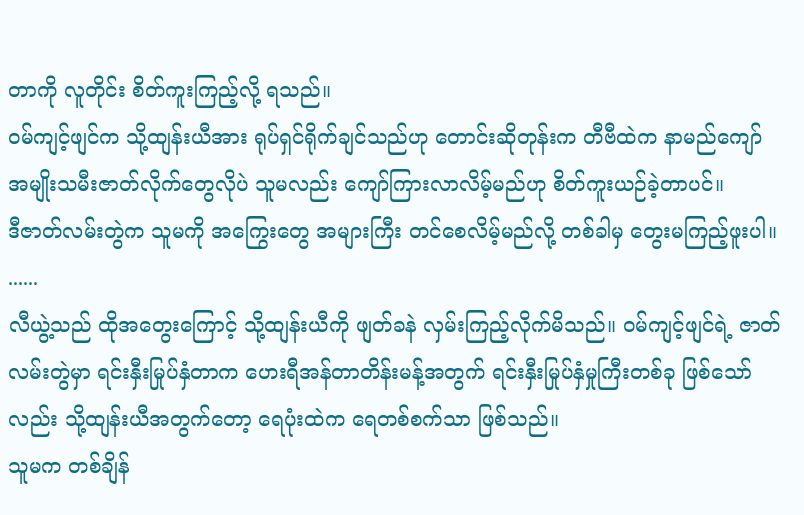တာကို လူတိုင်း စိတ်ကူးကြည့်လို့ ရသည်။
ဝမ်ကျင့်ဖျင်က သို့ထျန်းယီအား ရုပ်ရှင်ရိုက်ချင်သည်ဟု တောင်းဆိုတုန်းက တီဗီထဲက နာမည်ကျော် အမျိုးသမီးဇာတ်လိုက်တွေလိုပဲ သူမလည်း ကျော်ကြားလာလိမ့်မည်ဟု စိတ်ကူးယဉ်ခဲ့တာပင်။
ဒီဇာတ်လမ်းတွဲက သူမကို အကြွေးတွေ အများကြီး တင်စေလိမ့်မည်လို့ တစ်ခါမှ တွေးမကြည့်ဖူးပါ။
......
လီယွဲ့သည် ထိုအတွေးကြောင့် သို့ထျန်းယီကို ဖျတ်ခနဲ လှမ်းကြည့်လိုက်မိသည်။ ဝမ်ကျင့်ဖျင်ရဲ့ ဇာတ်လမ်းတွဲမှာ ရင်းနှီးမြုပ်နှံတာက ဟေးရီအန်တာတိန်းမန့်အတွက် ရင်းနှီးမြုပ်နှံမှုကြီးတစ်ခု ဖြစ်သော်လည်း သို့ထျန်းယီအတွက်တော့ ရေပုံးထဲက ရေတစ်စက်သာ ဖြစ်သည်။
သူမက တစ်ချိန်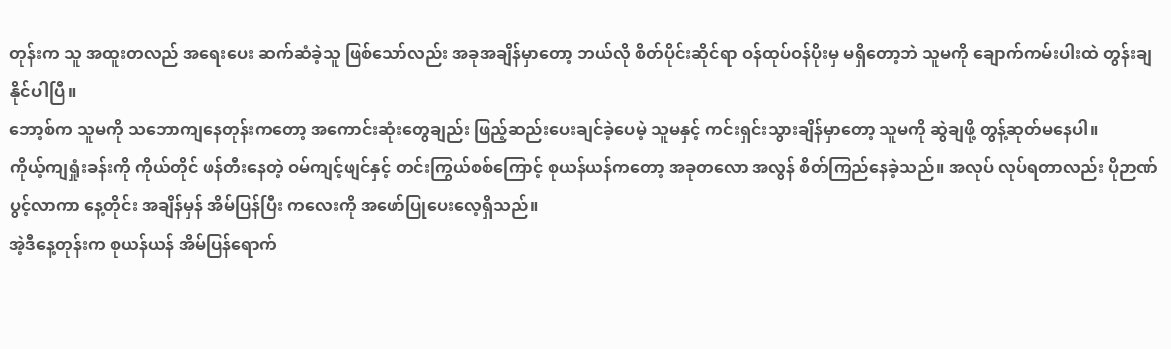တုန်းက သူ အထူးတလည် အရေးပေး ဆက်ဆံခဲ့သူ ဖြစ်သော်လည်း အခုအချိန်မှာတော့ ဘယ်လို စိတ်ပိုင်းဆိုင်ရာ ဝန်ထုပ်ဝန်ပိုးမှ မရှိတော့ဘဲ သူမကို ချောက်ကမ်းပါးထဲ တွန်းချနိုင်ပါပြီ။
ဘော့စ်က သူမကို သဘောကျနေတုန်းကတော့ အကောင်းဆုံးတွေချည်း ဖြည့်ဆည်းပေးချင်ခဲ့ပေမဲ့ သူမနှင့် ကင်းရှင်းသွားချိန်မှာတော့ သူမကို ဆွဲချဖို့ တွန့်ဆုတ်မနေပါ။
ကိုယ့်ကျရှုံးခန်းကို ကိုယ်တိုင် ဖန်တီးနေတဲ့ ဝမ်ကျင့်ဖျင်နှင့် တင်းကြွယ်စစ်ကြောင့် စုယန်ယန်ကတော့ အခုတလော အလွန် စိတ်ကြည်နေခဲ့သည်။ အလုပ် လုပ်ရတာလည်း ပိုဉာဏ်ပွင့်လာကာ နေ့တိုင်း အချိန်မှန် အိမ်ပြန်ပြီး ကလေးကို အဖော်ပြုပေးလေ့ရှိသည်။
အဲ့ဒီနေ့တုန်းက စုယန်ယန် အိမ်ပြန်ရောက်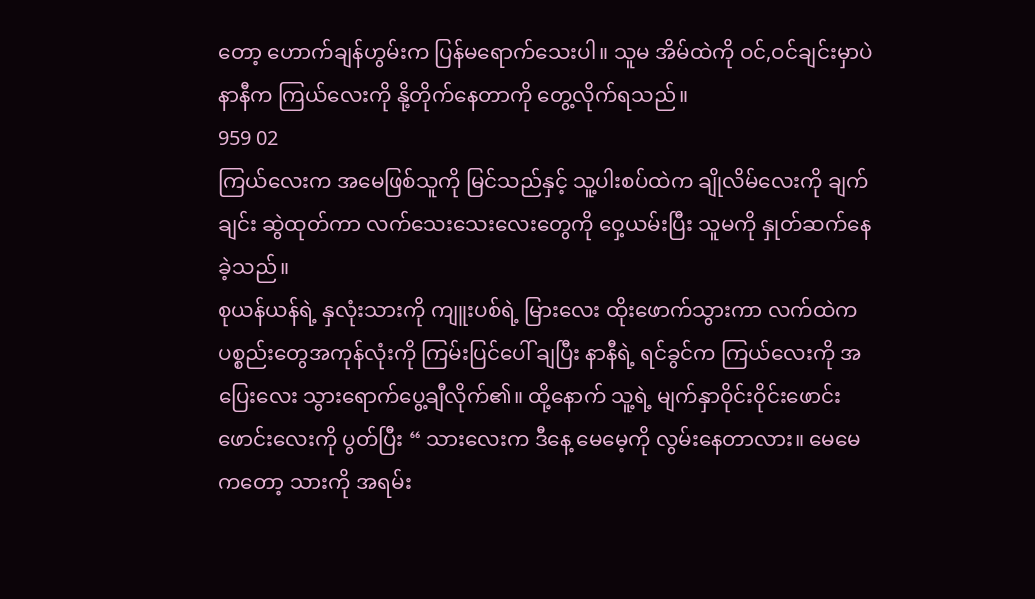တော့ ဟောက်ချန်ဟွမ်းက ပြန်မရောက်သေးပါ။ သူမ အိမ်ထဲကို ဝင်,ဝင်ချင်းမှာပဲ နာနီက ကြယ်လေးကို နို့တိုက်နေတာကို တွေ့လိုက်ရသည်။
959 02
ကြယ်လေးက အမေဖြစ်သူကို မြင်သည်နှင့် သူ့ပါးစပ်ထဲက ချိုလိမ်လေးကို ချက်ချင်း ဆွဲထုတ်ကာ လက်သေးသေးလေးတွေကို ဝှေ့ယမ်းပြီး သူမကို နှုတ်ဆက်နေခဲ့သည်။
စုယန်ယန်ရဲ့ နှလုံးသားကို ကျူးပစ်ရဲ့ မြားလေး ထိုးဖောက်သွားကာ လက်ထဲက ပစ္စည်းတွေအကုန်လုံးကို ကြမ်းပြင်ပေါ် ချပြီး နာနီရဲ့ ရင်ခွင်က ကြယ်လေးကို အပြေးလေး သွားရောက်ပွေ့ချီလိုက်၏။ ထို့နောက် သူ့ရဲ့ မျက်နှာဝိုင်းဝိုင်းဖောင်းဖောင်းလေးကို ပွတ်ပြီး “ သားလေးက ဒီနေ့ မေမေ့ကို လွမ်းနေတာလား။ မေမေကတော့ သားကို အရမ်း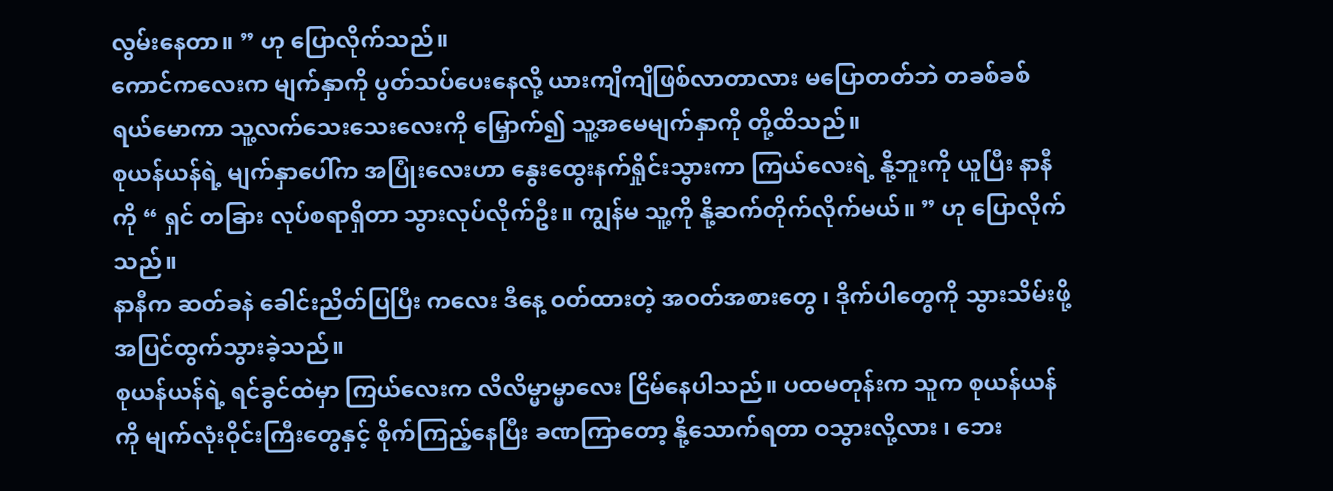လွမ်းနေတာ။ ” ဟု ပြောလိုက်သည်။
ကောင်ကလေးက မျက်နှာကို ပွတ်သပ်ပေးနေလို့ ယားကျိကျိဖြစ်လာတာလား မပြောတတ်ဘဲ တခစ်ခစ် ရယ်မောကာ သူ့လက်သေးသေးလေးကို မြှောက်၍ သူ့အမေမျက်နှာကို တို့ထိသည်။
စုယန်ယန်ရဲ့ မျက်နှာပေါ်က အပြုံးလေးဟာ နွေးထွေးနက်ရှိုင်းသွားကာ ကြယ်လေးရဲ့ နို့ဘူးကို ယူပြီး နာနီကို “ ရှင် တခြား လုပ်စရာရှိတာ သွားလုပ်လိုက်ဦး။ ကျွန်မ သူ့ကို နို့ဆက်တိုက်လိုက်မယ်။ ” ဟု ပြောလိုက်သည်။
နာနီက ဆတ်ခနဲ ခေါင်းညိတ်ပြပြီး ကလေး ဒီနေ့ ဝတ်ထားတဲ့ အဝတ်အစားတွေ ၊ ဒိုက်ပါတွေကို သွားသိမ်းဖို့ အပြင်ထွက်သွားခဲ့သည်။
စုယန်ယန်ရဲ့ ရင်ခွင်ထဲမှာ ကြယ်လေးက လိလိမ္မာမ္မာလေး ငြိမ်နေပါသည်။ ပထမတုန်းက သူက စုယန်ယန်ကို မျက်လုံးဝိုင်းကြီးတွေနှင့် စိုက်ကြည့်နေပြီး ခဏကြာတော့ နို့သောက်ရတာ ဝသွားလို့လား ၊ ဘေး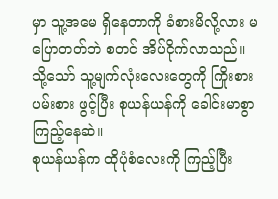မှာ သူ့အမေ ရှိနေတာကို ခံစားမိလို့လား မပြောတတ်ဘဲ စတင် အိပ်ငိုက်လာသည်။ သို့သော် သူ့မျက်လုံးလေးတွေကို ကြိုးစားပမ်းစား ဖွင့်ပြီး စုယန်ယန်ကို ခေါင်းမာစွာ ကြည့်နေဆဲ။
စုယန်ယန်က ထိုပုံစံလေးကို ကြည့်ပြီး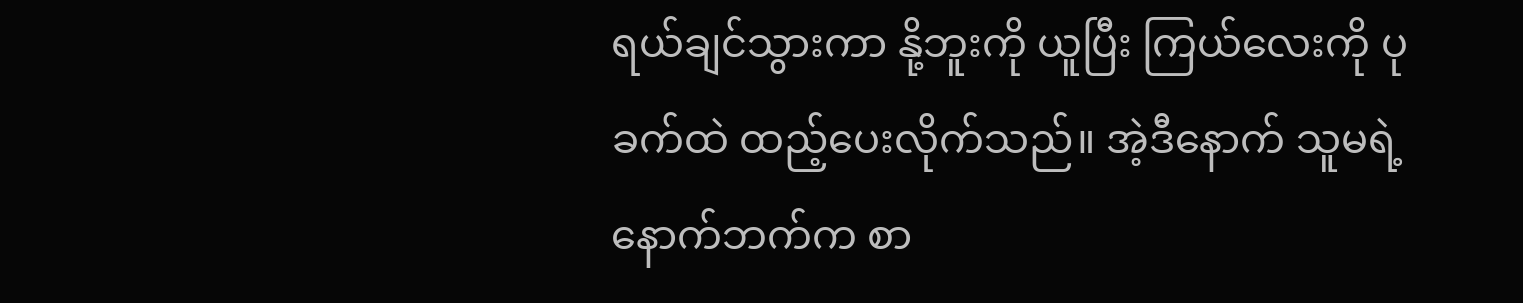ရယ်ချင်သွားကာ နို့ဘူးကို ယူပြီး ကြယ်လေးကို ပုခက်ထဲ ထည့်ပေးလိုက်သည်။ အဲ့ဒီနောက် သူမရဲ့ နောက်ဘက်က စာ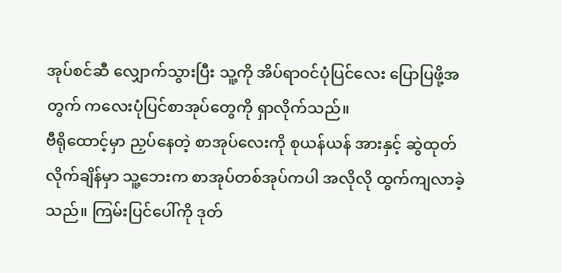အုပ်စင်ဆီ လျှောက်သွားပြီး သူ့ကို အိပ်ရာဝင်ပုံပြင်လေး ပြောပြဖို့အတွက် ကလေးပုံပြင်စာအုပ်တွေကို ရှာလိုက်သည်။
ဗီရိုထောင့်မှာ ညှပ်နေတဲ့ စာအုပ်လေးကို စုယန်ယန် အားနှင့် ဆွဲထုတ်လိုက်ချိန်မှာ သူ့ဘေးက စာအုပ်တစ်အုပ်ကပါ အလိုလို ထွက်ကျလာခဲ့သည်။ ကြမ်းပြင်ပေါ်ကို ဒုတ်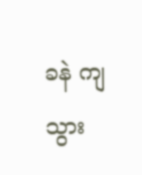ခနဲ ကျသွား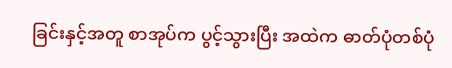ခြင်းနှင့်အတူ စာအုပ်က ပွင့်သွားပြီး အထဲက ဓာတ်ပုံတစ်ပုံ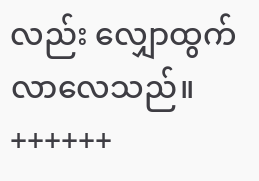လည်း လျှောထွက်လာလေသည်။
++++++